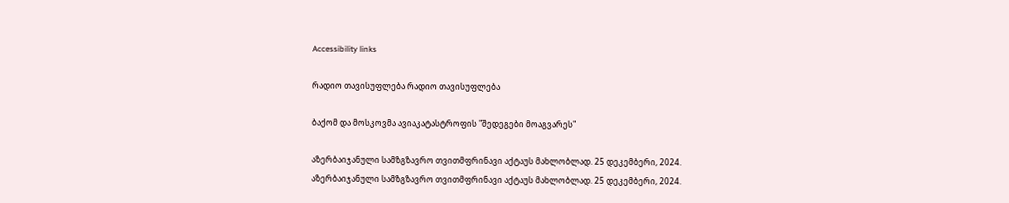Accessibility links

რადიო თავისუფლება რადიო თავისუფლება

ბაქომ და მოსკოვმა ავიაკატასტროფის "შედეგები მოაგვარეს"

აზერბაიჯანული სამზგზავრო თვითმფრინავი აქტაუს მახლობლად. 25 დეკემბერი, 2024.
აზერბაიჯანული სამზგზავრო თვითმფრინავი აქტაუს მახლობლად. 25 დეკემბერი, 2024.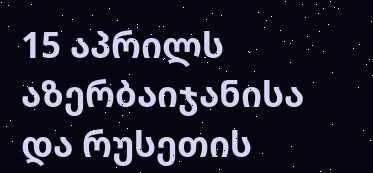15 აპრილს აზერბაიჯანისა და რუსეთის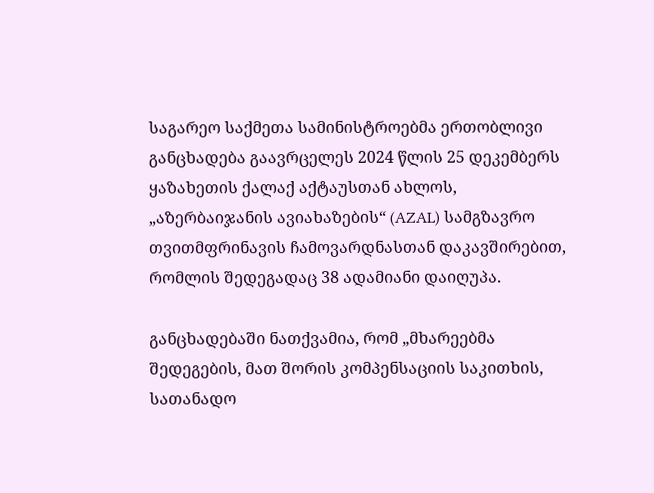საგარეო საქმეთა სამინისტროებმა ერთობლივი განცხადება გაავრცელეს 2024 წლის 25 დეკემბერს ყაზახეთის ქალაქ აქტაუსთან ახლოს, „აზერბაიჯანის ავიახაზების“ (AZAL) სამგზავრო თვითმფრინავის ჩამოვარდნასთან დაკავშირებით, რომლის შედეგადაც 38 ადამიანი დაიღუპა.

განცხადებაში ნათქვამია, რომ „მხარეებმა შედეგების, მათ შორის კომპენსაციის საკითხის, სათანადო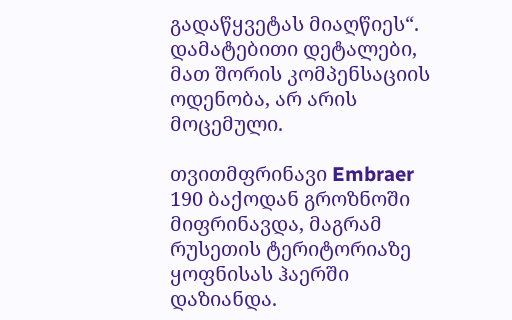გადაწყვეტას მიაღწიეს“. დამატებითი დეტალები, მათ შორის კომპენსაციის ოდენობა, არ არის მოცემული.

თვითმფრინავი Embraer 190 ბაქოდან გროზნოში მიფრინავდა, მაგრამ რუსეთის ტერიტორიაზე ყოფნისას ჰაერში დაზიანდა.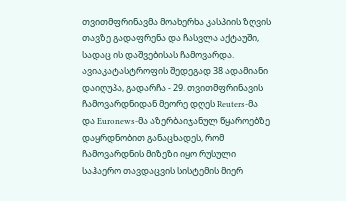თვითმფრინავმა მოახერხა კასპიის ზღვის თავზე გადაფრენა და ჩასვლა აქტაუში, სადაც ის დაშვებისას ჩამოვარდა. ავიაკატასტროფის შედეგად 38 ადამიანი დაიღუპა, გადარჩა - 29. თვითმფრინავის ჩამოვარდნიდან მეორე დღეს Reuters-მა და Euronews-მა აზერბაიჯანულ წყაროებზე დაყრდნობით განაცხადეს, რომ ჩამოვარდნის მიზეზი იყო რუსული საჰაერო თავდაცვის სისტემის მიერ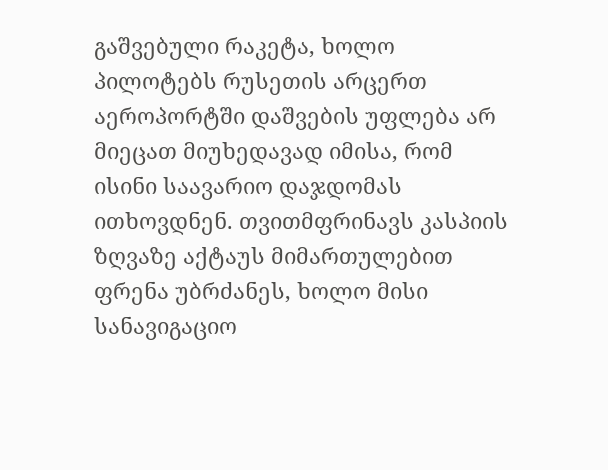გაშვებული რაკეტა, ხოლო პილოტებს რუსეთის არცერთ აეროპორტში დაშვების უფლება არ მიეცათ მიუხედავად იმისა, რომ ისინი საავარიო დაჯდომას ითხოვდნენ. თვითმფრინავს კასპიის ზღვაზე აქტაუს მიმართულებით ფრენა უბრძანეს, ხოლო მისი სანავიგაციო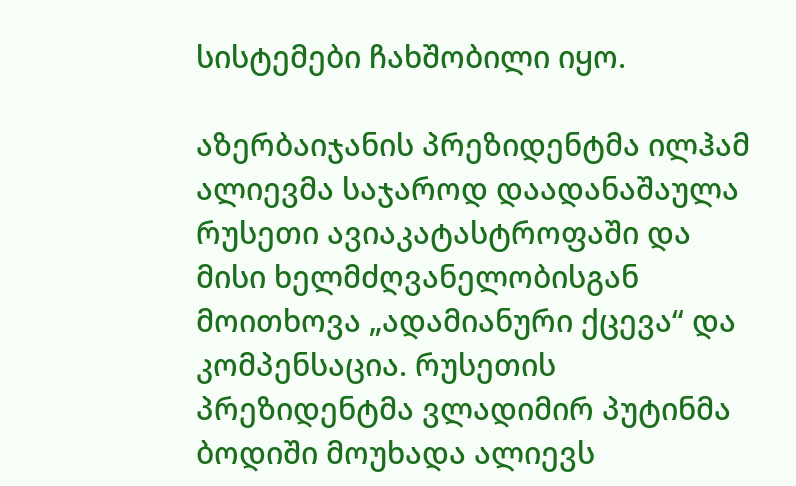სისტემები ჩახშობილი იყო.

აზერბაიჯანის პრეზიდენტმა ილჰამ ალიევმა საჯაროდ დაადანაშაულა რუსეთი ავიაკატასტროფაში და მისი ხელმძღვანელობისგან მოითხოვა „ადამიანური ქცევა“ და კომპენსაცია. რუსეთის პრეზიდენტმა ვლადიმირ პუტინმა ბოდიში მოუხადა ალიევს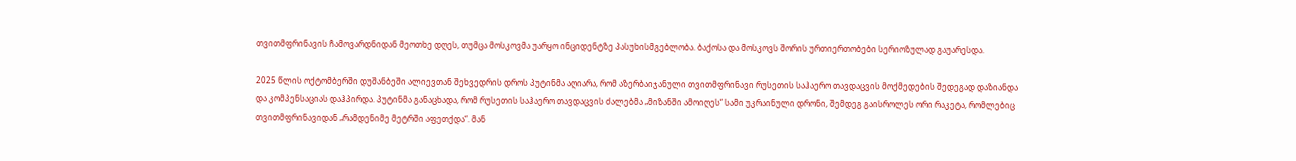თვითმფრინავის ჩამოვარდნიდან მეოთხე დღეს, თუმცა მოსკოვმა უარყო ინციდენტზე პასუხისმგებლობა. ბაქოსა და მოსკოვს შორის ურთიერთობები სერიოზულად გაუარესდა.

2025 წლის ოქტომბერში დუშანბეში ალიევთან შეხვედრის დროს პუტინმა აღიარა, რომ აზერბაიჯანული თვითმფრინავი რუსეთის საჰაერო თავდაცვის მოქმედების შედეგად დაზიანდა და კომპენსაციას დაჰპირდა. პუტინმა განაცხადა, რომ რუსეთის საჰაერო თავდაცვის ძალებმა „მიზანში ამოიღეს“ სამი უკრაინული დრონი, შემდეგ გაისროლეს ორი რაკეტა, რომლებიც თვითმფრინავიდან „რამდენიმე მეტრში აფეთქდა“. მან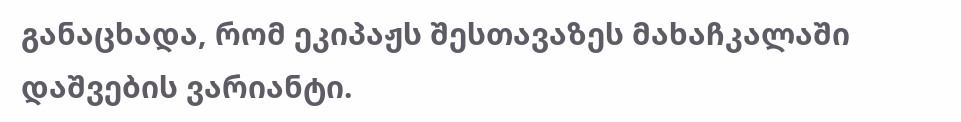განაცხადა, რომ ეკიპაჟს შესთავაზეს მახაჩკალაში დაშვების ვარიანტი.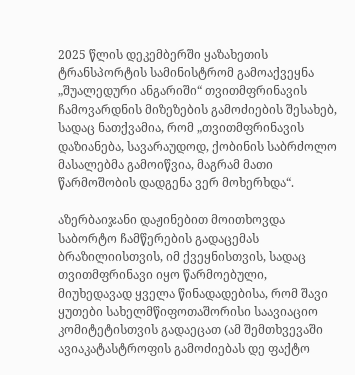2025 წლის დეკემბერში ყაზახეთის ტრანსპორტის სამინისტრომ გამოაქვეყნა „შუალედური ანგარიში“ თვითმფრინავის ჩამოვარდნის მიზეზების გამოძიების შესახებ, სადაც ნათქვამია, რომ „თვითმფრინავის დაზიანება, სავარაუდოდ, ქობინის საბრძოლო მასალებმა გამოიწვია, მაგრამ მათი წარმოშობის დადგენა ვერ მოხერხდა“.

აზერბაიჯანი დაჟინებით მოითხოვდა საბორტო ჩამწერების გადაცემას ბრაზილიისთვის, იმ ქვეყნისთვის, სადაც თვითმფრინავი იყო წარმოებული, მიუხედავად ყველა წინადადებისა, რომ შავი ყუთები სახელმწიფოთაშორისი საავიაციო კომიტეტისთვის გადაეცათ (ამ შემთხვევაში ავიაკატასტროფის გამოძიებას დე ფაქტო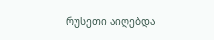რუსეთი აიღებდა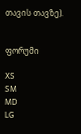თავის თავზე).


ფორუმი

XS
SM
MD
LG